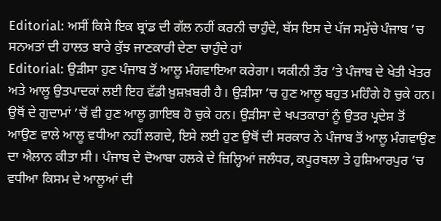Editorial: ਅਸੀਂ ਕਿਸੇ ਇਕ ਬ੍ਰਾਂਡ ਦੀ ਗੱਲ ਨਹੀਂ ਕਰਨੀ ਚਾਹੁੰਦੇ, ਬੱਸ ਇਸ ਦੇ ਪੱਜ ਸਮੁੱਚੇ ਪੰਜਾਬ ’ਚ ਸਨਅਤਾਂ ਦੀ ਹਾਲਤ ਬਾਰੇ ਕੁੱਝ ਜਾਣਕਾਰੀ ਦੇਣਾ ਚਾਹੁੰਦੇ ਹਾਂ
Editorial: ਉੜੀਸਾ ਹੁਣ ਪੰਜਾਬ ਤੋਂ ਆਲੂ ਮੰਗਵਾਇਆ ਕਰੇਗਾ। ਯਕੀਨੀ ਤੌਰ ’ਤੇ ਪੰਜਾਬ ਦੇ ਖੇਤੀ ਖੇਤਰ ਅਤੇ ਆਲੂ ਉਤਪਾਦਕਾਂ ਲਈ ਇਹ ਵੱਡੀ ਖ਼ੁਸ਼ਖ਼ਬਰੀ ਹੈ। ਉੜੀਸਾ ’ਚ ਹੁਣ ਆਲੂ ਬਹੁਤ ਮਹਿੰਗੇ ਹੋ ਚੁਕੇ ਹਨ। ਉਥੋਂ ਦੇ ਗੁਦਾਮਾਂ ’ਚੋਂ ਵੀ ਹੁਣ ਆਲੂ ਗ਼ਾਇਬ ਹੋ ਚੁਕੇ ਹਨ। ਉੜੀਸਾ ਦੇ ਖਪਤਕਾਰਾਂ ਨੂੰ ਉਤਰ ਪ੍ਰਦੇਸ਼ ਤੋਂ ਆਉਣ ਵਾਲੇ ਆਲੂ ਵਧੀਆ ਨਹੀਂ ਲਗਦੇ, ਇਸੇ ਲਈ ਹੁਣ ਉਥੋਂ ਦੀ ਸਰਕਾਰ ਨੇ ਪੰਜਾਬ ਤੋਂ ਆਲੂ ਮੰਗਵਾਉਣ ਦਾ ਐਲਾਨ ਕੀਤਾ ਸੀ। ਪੰਜਾਬ ਦੇ ਦੋਆਬਾ ਹਲਕੇ ਦੇ ਜ਼ਿਲ੍ਹਿਆਂ ਜਲੰਧਰ, ਕਪੂਰਥਲਾ ਤੇ ਹੁਸ਼ਿਆਰਪੁਰ ’ਚ ਵਧੀਆ ਕਿਸਮ ਦੇ ਆਲੂਆਂ ਦੀ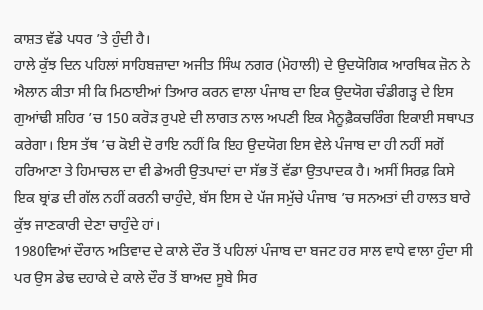ਕਾਸ਼ਤ ਵੱਡੇ ਪਧਰ ’ਤੇ ਹੁੰਦੀ ਹੈ।
ਹਾਲੇ ਕੁੱਝ ਦਿਨ ਪਹਿਲਾਂ ਸਾਹਿਬਜ਼ਾਦਾ ਅਜੀਤ ਸਿੰਘ ਨਗਰ (ਮੋਹਾਲੀ) ਦੇ ਉਦਯੋਗਿਕ ਆਰਥਿਕ ਜ਼ੋਨ ਨੇ ਐਲਾਨ ਕੀਤਾ ਸੀ ਕਿ ਮਿਠਾਈਆਂ ਤਿਆਰ ਕਰਨ ਵਾਲਾ ਪੰਜਾਬ ਦਾ ਇਕ ਉਦਯੋਗ ਚੰਡੀਗੜ੍ਹ ਦੇ ਇਸ ਗੁਆਂਢੀ ਸ਼ਹਿਰ ’ਚ 150 ਕਰੋੜ ਰੁਪਏ ਦੀ ਲਾਗਤ ਨਾਲ ਅਪਣੀ ਇਕ ਮੈਨੂਫ਼ੈਕਚਰਿੰਗ ਇਕਾਈ ਸਥਾਪਤ ਕਰੇਗਾ। ਇਸ ਤੱਥ ’ਚ ਕੋਈ ਦੋ ਰਾਇ ਨਹੀਂ ਕਿ ਇਹ ਉਦਯੋਗ ਇਸ ਵੇਲੇ ਪੰਜਾਬ ਦਾ ਹੀ ਨਹੀਂ ਸਗੋਂ ਹਰਿਆਣਾ ਤੇ ਹਿਮਾਚਲ ਦਾ ਵੀ ਡੇਅਰੀ ਉਤਪਾਦਾਂ ਦਾ ਸੱਭ ਤੋਂ ਵੱਡਾ ਉਤਪਾਦਕ ਹੈ। ਅਸੀਂ ਸਿਰਫ਼ ਕਿਸੇ ਇਕ ਬ੍ਰਾਂਡ ਦੀ ਗੱਲ ਨਹੀਂ ਕਰਨੀ ਚਾਹੁੰਦੇ, ਬੱਸ ਇਸ ਦੇ ਪੱਜ ਸਮੁੱਚੇ ਪੰਜਾਬ ’ਚ ਸਨਅਤਾਂ ਦੀ ਹਾਲਤ ਬਾਰੇ ਕੁੱਝ ਜਾਣਕਾਰੀ ਦੇਣਾ ਚਾਹੁੰਦੇ ਹਾਂ।
1980ਵਿਆਂ ਦੌਰਾਨ ਅਤਿਵਾਦ ਦੇ ਕਾਲੇ ਦੌਰ ਤੋਂ ਪਹਿਲਾਂ ਪੰਜਾਬ ਦਾ ਬਜਟ ਹਰ ਸਾਲ ਵਾਧੇ ਵਾਲਾ ਹੁੰਦਾ ਸੀ ਪਰ ਉਸ ਡੇਢ ਦਹਾਕੇ ਦੇ ਕਾਲੇ ਦੌਰ ਤੋਂ ਬਾਅਦ ਸੂਬੇ ਸਿਰ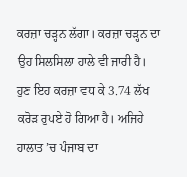ਕਰਜ਼ਾ ਚੜ੍ਹਨ ਲੱਗਾ। ਕਰਜ਼ਾ ਚੜ੍ਹਨ ਦਾ ਉਹ ਸਿਲਸਿਲਾ ਹਾਲੇ ਵੀ ਜਾਰੀ ਹੈ। ਹੁਣ ਇਹ ਕਰਜ਼ਾ ਵਧ ਕੇ 3.74 ਲੱਖ ਕਰੋੜ ਰੁਪਏ ਹੋ ਗਿਆ ਹੈ। ਅਜਿਹੇ ਹਾਲਾਤ ’ਚ ਪੰਜਾਬ ਦਾ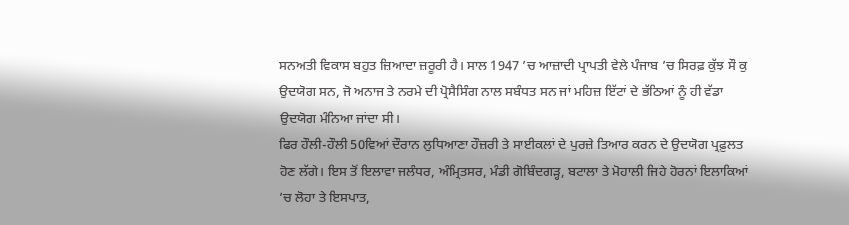ਸਨਅਤੀ ਵਿਕਾਸ ਬਹੁਤ ਜ਼ਿਆਦਾ ਜ਼ਰੂਰੀ ਹੈ। ਸਾਲ 1947 ’ਚ ਆਜ਼ਾਦੀ ਪ੍ਰਾਪਤੀ ਵੇਲੇ ਪੰਜਾਬ ’ਚ ਸਿਰਫ਼ ਕੁੱਝ ਸੌ ਕੁ ਉਦਯੋਗ ਸਨ, ਜੋ ਅਨਾਜ ਤੇ ਨਰਮੇ ਦੀ ਪ੍ਰੋਸੈਸਿੰਗ ਨਾਲ ਸਬੰਧਤ ਸਨ ਜਾਂ ਮਹਿਜ਼ ਇੱਟਾਂ ਦੇ ਭੱਠਿਆਂ ਨੂੰ ਹੀ ਵੱਡਾ ਉਦਯੋਗ ਮੰਨਿਆ ਜਾਂਦਾ ਸੀ।
ਫਿਰ ਹੌਲੀ-ਹੌਲੀ 50ਵਿਆਂ ਦੌਰਾਨ ਲੁਧਿਆਣਾ ਹੌਜ਼ਰੀ ਤੇ ਸਾਈਕਲਾਂ ਦੇ ਪੁਰਜ਼ੇ ਤਿਆਰ ਕਰਨ ਦੇ ਉਦਯੋਗ ਪ੍ਰਫ਼ੁਲਤ ਹੋਣ ਲੱਗੇ। ਇਸ ਤੋਂ ਇਲਾਵਾ ਜਲੰਧਰ, ਅੰਮ੍ਰਿਤਸਰ, ਮੰਡੀ ਗੋਬਿੰਦਗੜ੍ਹ, ਬਟਾਲਾ ਤੇ ਮੋਹਾਲੀ ਜਿਹੇ ਹੋਰਨਾਂ ਇਲਾਕਿਆਂ ’ਚ ਲੋਹਾ ਤੇ ਇਸਪਾਤ,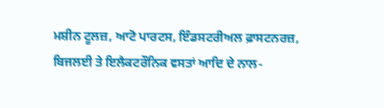ਮਸ਼ੀਨ ਟੂਲਜ਼, ਆਟੋ ਪਾਰਟਸ, ਇੰਡਸਟਰੀਅਲ ਫ਼ਾਸਟਨਰਜ਼, ਬਿਜਲਈ ਤੇ ਇਲੈਕਟਰੌਨਿਕ ਵਸਤਾਂ ਆਦਿ ਦੇ ਨਾਲ-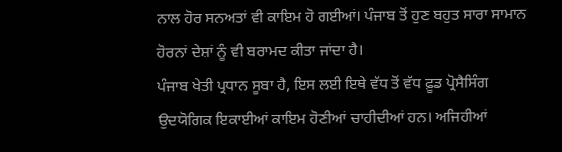ਨਾਲ ਹੋਰ ਸਨਅਤਾਂ ਵੀ ਕਾਇਮ ਹੋ ਗਈਆਂ। ਪੰਜਾਬ ਤੋਂ ਹੁਣ ਬਹੁਤ ਸਾਰਾ ਸਾਮਾਨ ਹੋਰਨਾਂ ਦੇਸ਼ਾਂ ਨੂੰ ਵੀ ਬਰਾਮਦ ਕੀਤਾ ਜਾਂਦਾ ਹੈ।
ਪੰਜਾਬ ਖੇਤੀ ਪ੍ਰਧਾਨ ਸੂਬਾ ਹੈ, ਇਸ ਲਈ ਇਥੇ ਵੱਧ ਤੋਂ ਵੱਧ ਫ਼ੂਡ ਪ੍ਰੋਸੈਸਿੰਗ ਉਦਯੋਗਿਕ ਇਕਾਈਆਂ ਕਾਇਮ ਹੋਣੀਆਂ ਚਾਹੀਦੀਆਂ ਹਨ। ਅਜਿਹੀਆਂ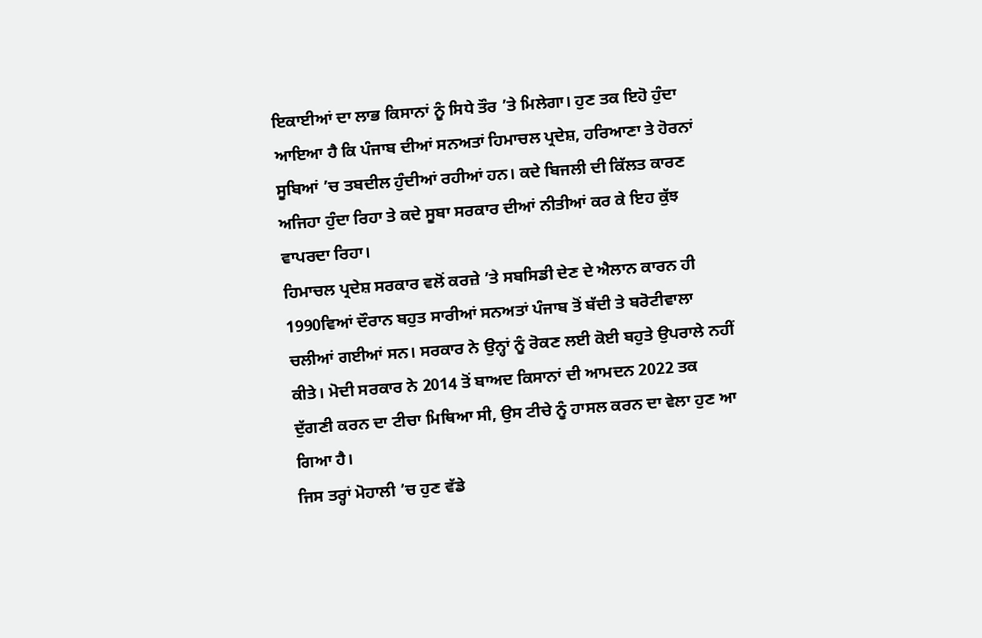ਇਕਾਈਆਂ ਦਾ ਲਾਭ ਕਿਸਾਨਾਂ ਨੂੰ ਸਿਧੇ ਤੌਰ ’ਤੇ ਮਿਲੇਗਾ। ਹੁਣ ਤਕ ਇਹੋ ਹੁੰਦਾ ਆਇਆ ਹੈ ਕਿ ਪੰਜਾਬ ਦੀਆਂ ਸਨਅਤਾਂ ਹਿਮਾਚਲ ਪ੍ਰਦੇਸ਼, ਹਰਿਆਣਾ ਤੇ ਹੋਰਨਾਂ ਸੂਬਿਆਂ ’ਚ ਤਬਦੀਲ ਹੁੰਦੀਆਂ ਰਹੀਆਂ ਹਨ। ਕਦੇ ਬਿਜਲੀ ਦੀ ਕਿੱਲਤ ਕਾਰਣ ਅਜਿਹਾ ਹੁੰਦਾ ਰਿਹਾ ਤੇ ਕਦੇ ਸੂਬਾ ਸਰਕਾਰ ਦੀਆਂ ਨੀਤੀਆਂ ਕਰ ਕੇ ਇਹ ਕੁੱਝ ਵਾਪਰਦਾ ਰਿਹਾ।
ਹਿਮਾਚਲ ਪ੍ਰਦੇਸ਼ ਸਰਕਾਰ ਵਲੋਂ ਕਰਜ਼ੇ ’ਤੇ ਸਬਸਿਡੀ ਦੇਣ ਦੇ ਐਲਾਨ ਕਾਰਨ ਹੀ 1990ਵਿਆਂ ਦੌਰਾਨ ਬਹੁਤ ਸਾਰੀਆਂ ਸਨਅਤਾਂ ਪੰਜਾਬ ਤੋਂ ਬੱਦੀ ਤੇ ਬਰੋਟੀਵਾਲਾ ਚਲੀਆਂ ਗਈਆਂ ਸਨ। ਸਰਕਾਰ ਨੇ ਉਨ੍ਹਾਂ ਨੂੰ ਰੋਕਣ ਲਈ ਕੋਈ ਬਹੁਤੇ ਉਪਰਾਲੇ ਨਹੀਂ ਕੀਤੇ। ਮੋਦੀ ਸਰਕਾਰ ਨੇ 2014 ਤੋਂ ਬਾਅਦ ਕਿਸਾਨਾਂ ਦੀ ਆਮਦਨ 2022 ਤਕ ਦੁੱਗਣੀ ਕਰਨ ਦਾ ਟੀਚਾ ਮਿਥਿਆ ਸੀ, ਉਸ ਟੀਚੇ ਨੂੰ ਹਾਸਲ ਕਰਨ ਦਾ ਵੇਲਾ ਹੁਣ ਆ ਗਿਆ ਹੈ।
ਜਿਸ ਤਰ੍ਹਾਂ ਮੋਹਾਲੀ ’ਚ ਹੁਣ ਵੱਡੇ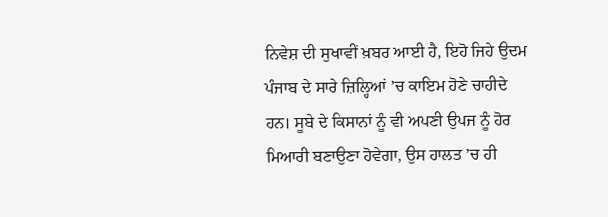ਨਿਵੇਸ਼ ਦੀ ਸੁਖਾਵੀਂ ਖ਼ਬਰ ਆਈ ਹੈ, ਇਹੋ ਜਿਹੇ ਉਦਮ ਪੰਜਾਬ ਦੇ ਸਾਰੇ ਜ਼ਿਲ੍ਹਿਆਂ ’ਚ ਕਾਇਮ ਹੋਣੇ ਚਾਹੀਦੇ ਹਨ। ਸੂਬੇ ਦੇ ਕਿਸਾਨਾਂ ਨੂੰ ਵੀ ਅਪਣੀ ਉਪਜ ਨੂੰ ਹੋਰ ਮਿਆਰੀ ਬਣਾਉਣਾ ਹੋਵੇਗਾ, ਉਸ ਹਾਲਤ ’ਚ ਹੀ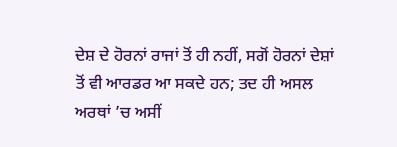ਦੇਸ਼ ਦੇ ਹੋਰਨਾਂ ਰਾਜਾਂ ਤੋਂ ਹੀ ਨਹੀਂ, ਸਗੋਂ ਹੋਰਨਾਂ ਦੇਸ਼ਾਂ ਤੋਂ ਵੀ ਆਰਡਰ ਆ ਸਕਦੇ ਹਨ; ਤਦ ਹੀ ਅਸਲ ਅਰਥਾਂ ’ਚ ਅਸੀਂ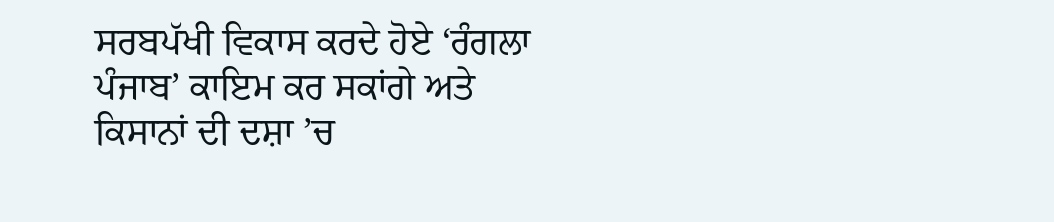ਸਰਬਪੱਖੀ ਵਿਕਾਸ ਕਰਦੇ ਹੋਏ ‘ਰੰਗਲਾ ਪੰਜਾਬ’ ਕਾਇਮ ਕਰ ਸਕਾਂਗੇ ਅਤੇ ਕਿਸਾਨਾਂ ਦੀ ਦਸ਼ਾ ’ਚ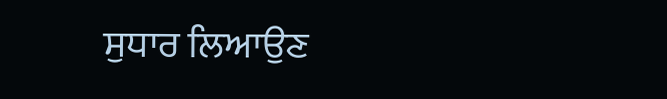ਸੁਧਾਰ ਲਿਆਉਣ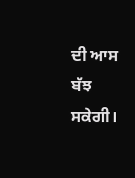ਦੀ ਆਸ ਬੱਝ ਸਕੇਗੀ।